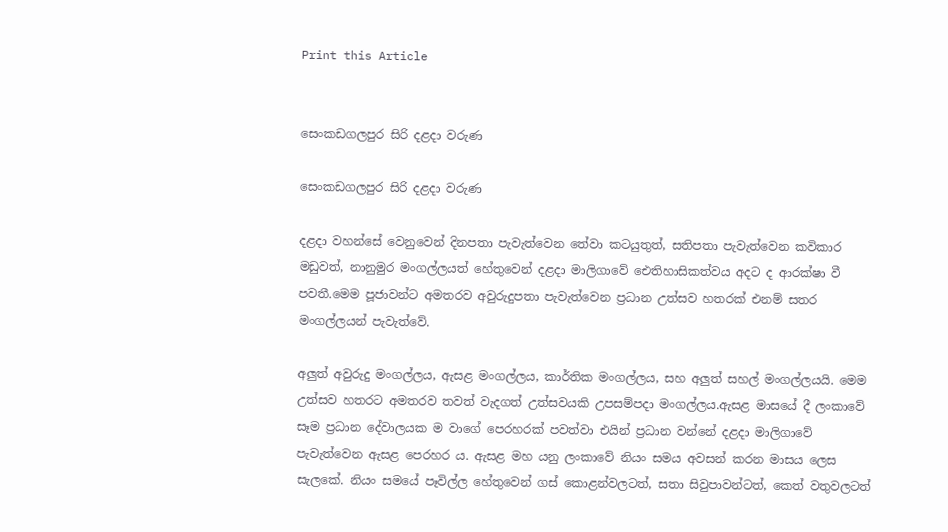Print this Article


සෙංකඩගලපුර සිරි දළදා වරුණ

සෙංකඩගලපුර සිරි දළදා වරුණ

දළදා වහන්සේ වෙනුවෙන් දිනපතා පැවැත්වෙන තේවා කටයුතුත්, සතිපතා පැවැත්වෙන කවිකාර මඩුවත්, නානුමුර මංගල්ලයත් හේතුවෙන් දළදා මාලිගාවේ ඓතිහාසිකත්වය අදට ද ආරක්ෂා වී පවතී.මෙම පූජාවන්ට අමතරව අවුරුදුපතා පැවැත්වෙන ප්‍රධාන උත්සව හතරක් එනම් සතර මංගල්ලයන් පැවැත්වේ.

අලුත් අවුරුදු මංගල්ලය, ඇසළ මංගල්ලය, කාර්තික මංගල්ලය, සහ අලුත් සහල් මංගල්ලයයි. මෙම උත්සව හතරට අමතරව තවත් වැදගත් උත්සවයකි උපසම්පදා මංගල්ලය.ඇසළ මාසයේ දී ලංකාවේ සෑම ප්‍රධාන දේවාලයක ම වාගේ පෙරහරක් පවත්වා එයින් ප්‍රධාන වන්නේ දළදා මාලිගාවේ පැවැත්වෙන ඇසළ පෙරහර ය. ඇසළ මහ යනු ලංකාවේ නියං සමය අවසන් කරන මාසය ලෙස සැලකේ. නියං සමයේ පෑවිල්ල හේතුවෙන් ගස් කොළන්වලටත්, සතා සිවුපාවන්ටත්, කෙත් වතුවලටත්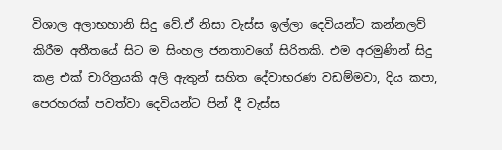විශාල අලාභහානි සිදු වේ.ඒ නිසා වැස්ස ඉල්ලා දෙවියන්ට කන්නලව් කිරීම අතීතයේ සිට ම සිංහල ජනතාවගේ සිරිතකි. එම අරමුණින් සිදු කළ එක් චාරිත්‍රයකි අලි ඇතුන් සහිත දේවාභරණ වඩම්මවා, දිය කපා, පෙරහරක් පවත්වා දෙවියන්ට පින් දී වැස්ස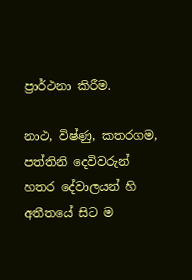ප්‍රාර්ථනා කිරීම.

නාථ, විෂ්ණු, කතරගම, පත්තිනි දෙවිවරුන් හතර දේවාලයන් හි අතීතයේ සිට ම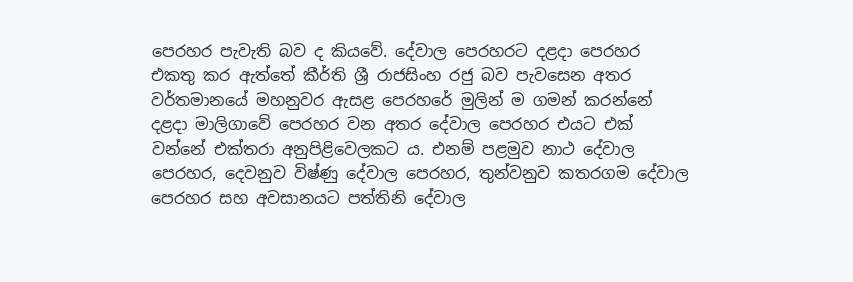පෙරහර පැවැති බව ද කියවේ. දේවාල පෙරහරට දළදා පෙරහර එකතු කර ඇත්තේ කීර්ති ශ්‍රී රාජසිංහ රජු බව පැවසෙන අතර වර්තමානයේ මහනුවර ඇසළ පෙරහරේ මුලින් ම ගමන් කරන්නේ දළදා මාලිගාවේ පෙරහර වන අතර දේවාල පෙරහර එයට එක් වන්නේ එක්තරා අනුපිළිවෙලකට ය. එනම් පළමුව නාථ දේවාල පෙරහර, දෙවනුව විෂ්ණු දේවාල පෙරහර, තුන්වනුව කතරගම දේවාල පෙරහර සහ අවසානයට පත්තිනි දේවාල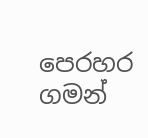පෙරහර ගමන්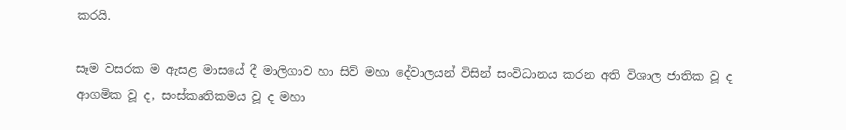කරයි.

සෑම වසරක ම ඇසළ මාසයේ දී මාලිගාව හා සිව් මහා දේවාලයන් විසින් සංවිධානය කරන අති විශාල ජාතික වූ ද ආගමික වූ ද, සංස්කෘතිකමය වූ ද මහා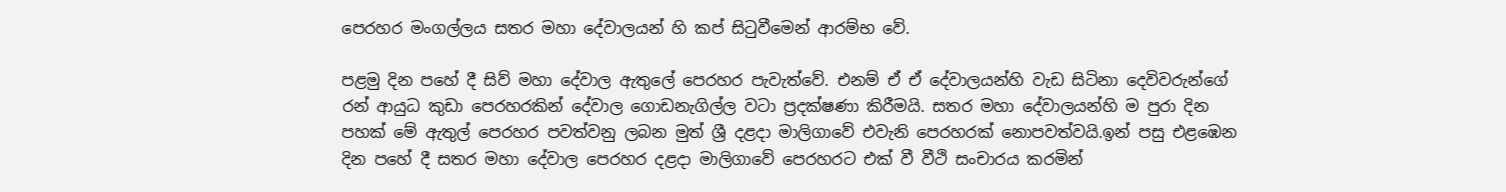පෙරහර මංගල්ලය සතර මහා දේවාලයන් හි කප් සිටුවීමෙන් ආරම්භ වේ.

පළමු දින පහේ දී සිව් මහා දේවාල ඇතුලේ පෙරහර පැවැත්වේ. එනම් ඒ ඒ දේවාලයන්හි වැඩ සිටිනා දෙවිවරුන්ගේ රන් ආයුධ කුඩා පෙරහරකින් දේවාල ගොඩනැගිල්ල වටා ප්‍රදක්ෂණා කිරීමයි. සතර මහා දේවාලයන්හි ම පුරා දින පහක් මේ ඇතුල් පෙරහර පවත්වනු ලබන මුත් ශ්‍රී දළදා මාලිගාවේ එවැනි පෙරහරක් නොපවත්වයි.ඉන් පසු එළඹෙන දින පහේ දී සතර මහා දේවාල පෙරහර දළදා මාලිගාවේ පෙරහරට එක් වී වීථි සංචාරය කරමින්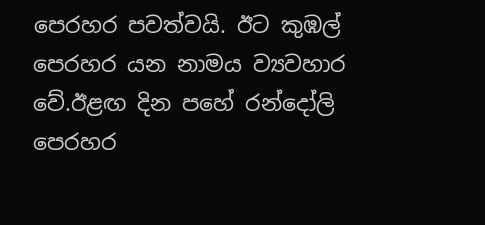පෙරහර පවත්වයි. ඊට කුඹල් පෙරහර යන නාමය ව්‍යවහාර වේ.ඊළඟ දින පහේ රන්දෝලි පෙරහර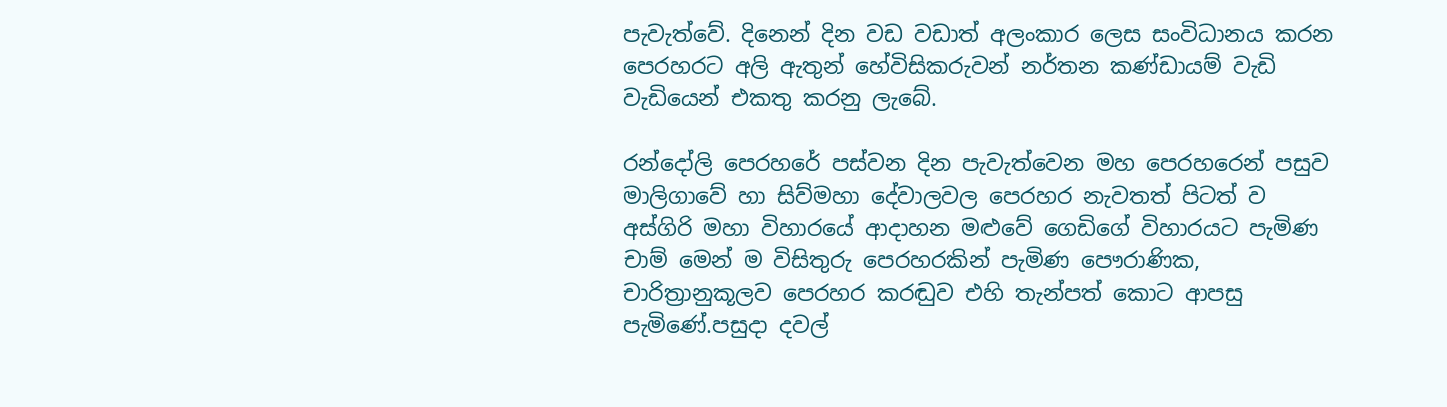පැවැත්වේ. දිනෙන් දින වඩ වඩාත් අලංකාර ලෙස සංවිධානය කරන පෙරහරට අලි ඇතුන් හේවිසිකරුවන් නර්තන කණ්ඩායම් වැඩි වැඩියෙන් එකතු කරනු ලැබේ.

රන්දෝලි පෙරහරේ පස්වන දින පැවැත්වෙන මහ පෙරහරෙන් පසුව මාලිගාවේ හා සිව්මහා දේවාලවල පෙරහර නැවතත් පිටත් ව අස්ගිරි මහා විහාරයේ ආදාහන මළුවේ ගෙඩිගේ විහාරයට පැමිණ චාම් මෙන් ම විසිතුරු පෙරහරකින් පැමිණ පෞරාණික, චාරිත්‍රානුකූලව පෙරහර කරඬුව එහි තැන්පත් කොට ආපසු පැමිණේ.පසුදා දවල්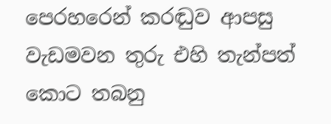පෙරහරෙන් කරඬුව ආපසු වැඩමවන තුරු එහි තැන්පත් කොට තබනු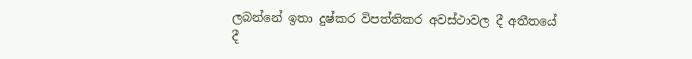ලබන්නේ ඉතා දුෂ්කර විපත්තිකර අවස්ථාවල දී අතීතයේ දී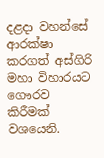දළදා වහන්සේ ආරක්ෂා කරගත් අස්ගිරි මහා විහාරයට ගෞරව කිරීමක් වශයෙනි.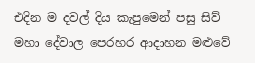එදින ම දවල් දිය කැපුමෙන් පසු සිව් මහා දේවාල පෙරහර ආදාහන මළුවේ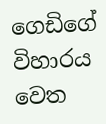ගෙඩිගේ විහාරය වෙත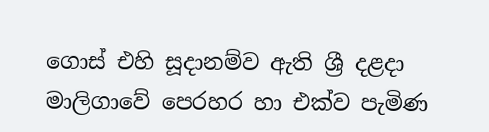ගොස් එහි සූදානම්ව ඇති ශ්‍රී දළදා මාලිගාවේ පෙරහර හා එක්ව පැමිණ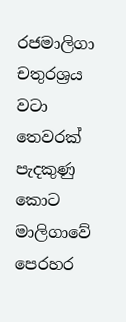රජමාලිගා චතුරශ්‍රය වටා තෙවරක් පැදකුණු කොට මාලිගාවේ පෙරහර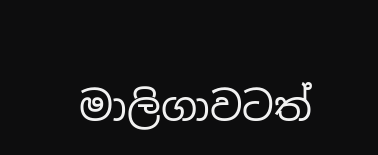මාලිගාවටත්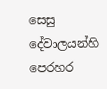සෙසු දේවාලයන්හි පෙරහර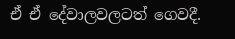ඒ ඒ දේවාලවලටත් ගෙවදී.